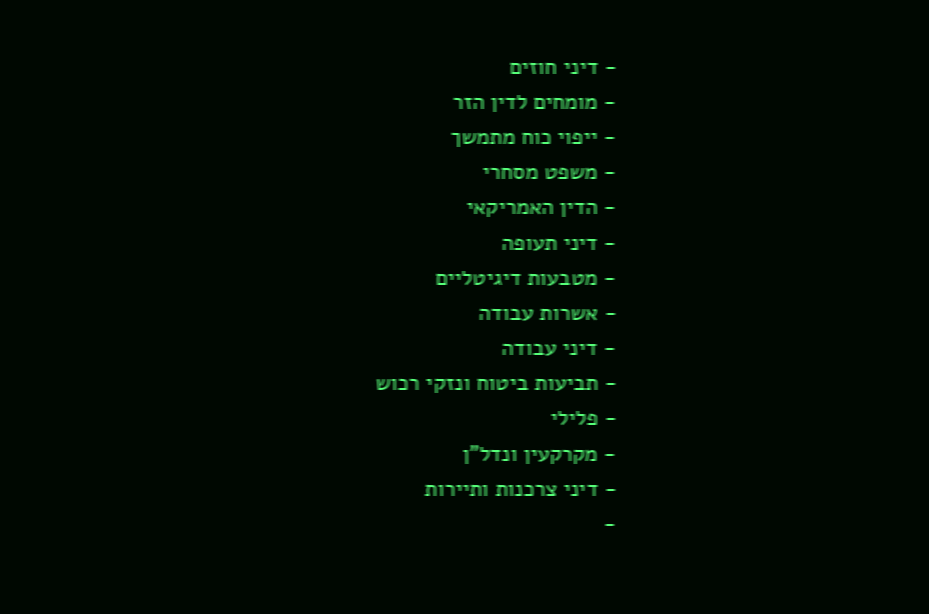- דיני חוזים
- מומחים לדין הזר
- ייפוי כוח מתמשך
- משפט מסחרי
- הדין האמריקאי
- דיני תעופה
- מטבעות דיגיטליים
- אשרות עבודה
- דיני עבודה
- תביעות ביטוח ונזקי רכוש
- פלילי
- מקרקעין ונדל"ן
- דיני צרכנות ותיירות
-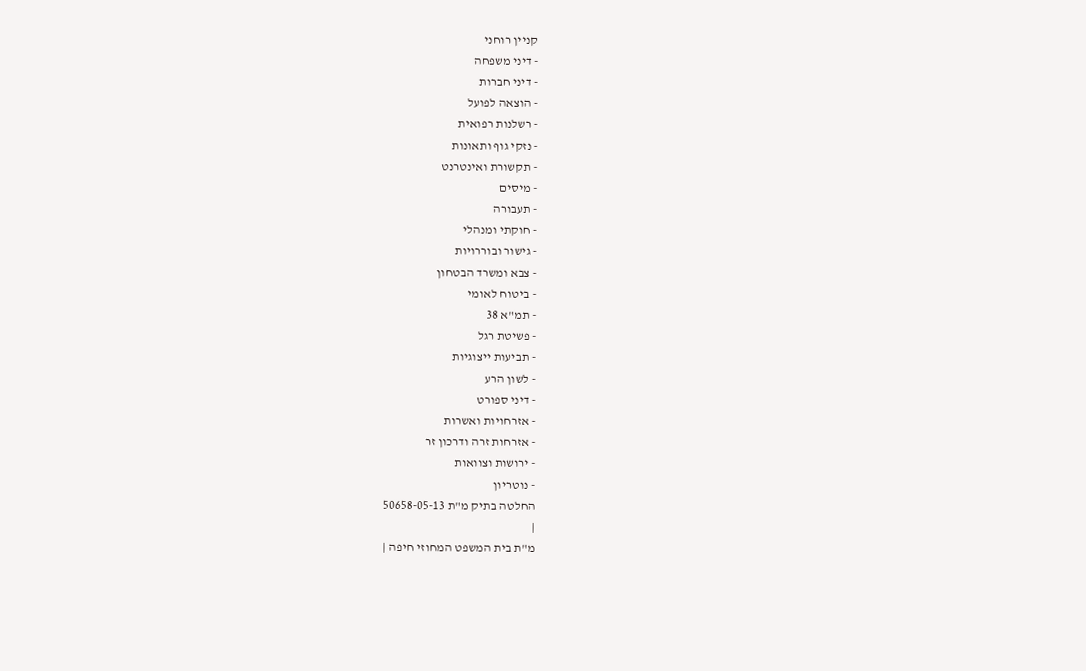קניין רוחני
- דיני משפחה
- דיני חברות
- הוצאה לפועל
- רשלנות רפואית
- נזקי גוף ותאונות
- תקשורת ואינטרנט
- מיסים
- תעבורה
- חוקתי ומנהלי
- גישור ובוררויות
- צבא ומשרד הבטחון
- ביטוח לאומי
- תמ"א 38
- פשיטת רגל
- תביעות ייצוגיות
- לשון הרע
- דיני ספורט
- אזרחויות ואשרות
- אזרחות זרה ודרכון זר
- ירושות וצוואות
- נוטריון
החלטה בתיק מ"ת 50658-05-13
|
מ"ת בית המשפט המחוזי חיפה |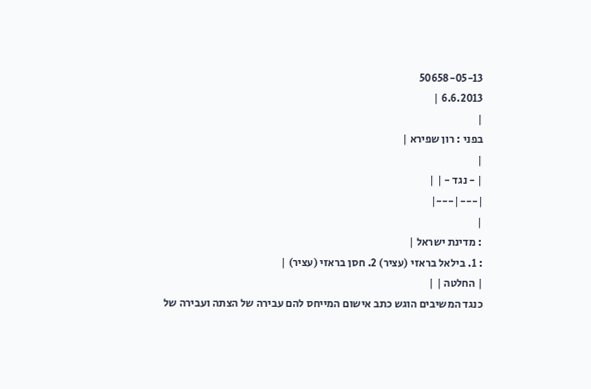50658-05-13
6.6.2013 |
|
בפני : רון שפירא |
|
| - נגד - | |
|---|---|
|
: מדינת ישראל |
: 1. בילאל בראזי (עציר) 2. חסן בראזי (עציר) |
| החלטה | |
כנגד המשיבים הוגש כתב אישום המייחס להם עבירה של הצתה ועבירה של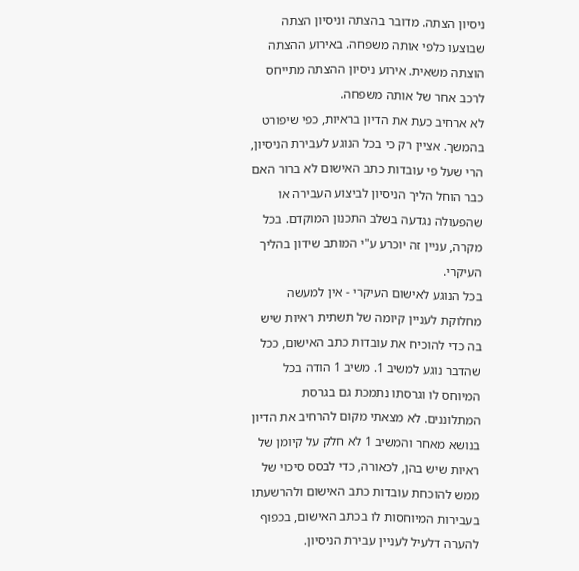ניסיון הצתה. מדובר בהצתה וניסיון הצתה שבוצעו כלפי אותה משפחה. באירוע ההצתה הוצתה משאית. אירוע ניסיון ההצתה מתייחס לרכב אחר של אותה משפחה.
לא ארחיב כעת את הדיון בראיות, כפי שיפורט בהמשך. אציין רק כי בכל הנוגע לעבירת הניסיון, הרי שעל פי עובדות כתב האישום לא ברור האם כבר הוחל הליך הניסיון לביצוע העבירה או שהפעולה נגדעה בשלב התכנון המוקדם. בכל מקרה, עניין זה יוכרע ע"י המותב שידון בהליך העיקרי.
בכל הנוגע לאישום העיקרי - אין למעשה מחלוקת לעניין קיומה של תשתית ראיות שיש בה כדי להוכיח את עובדות כתב האישום, ככל שהדבר נוגע למשיב 1. משיב 1 הודה בכל המיוחס לו וגרסתו נתמכת גם בגרסת המתלוננים. לא מצאתי מקום להרחיב את הדיון בנושא מאחר והמשיב 1 לא חלק על קיומן של ראיות שיש בהן, לכאורה, כדי לבסס סיכוי של ממש להוכחת עובדות כתב האישום ולהרשעתו בעבירות המיוחסות לו בכתב האישום, בכפוף להערה דלעיל לעניין עבירת הניסיון.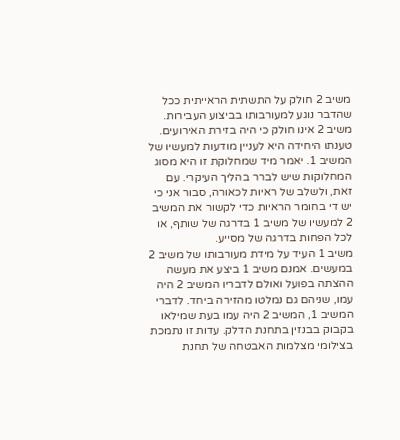משיב 2 חולק על התשתית הראייתית ככל שהדבר נוגע למעורבותו בביצוע העבירות. משיב 2 אינו חולק כי היה בזירת האירועים. טענתו היחידה היא לעניין מודעות למעשיו של המשיב 1. יאמר מיד שמחלוקת זו היא מסוג המחלוקות שיש לברר בהליך העיקרי. עם זאת, ולשלב של ראיות לכאורה, סבור אני כי יש די בחומר הראיות כדי לקשור את המשיב 2 למעשיו של משיב 1 בדרגה של שותף, או לכל הפחות בדרגה של מסייע.
משיב 1 העיד על מידת מעורבותו של משיב 2 במעשים. אמנם משיב 1 ביצע את מעשה ההצתה בפועל ואולם לדבריו המשיב 2 היה עמו, שניהם גם נמלטו מהזירה ביחד. לדברי המשיב 1, המשיב 2 היה עמו בעת שמילאו בקבוק בבנזין בתחנת הדלק. עדות זו נתמכת בצילומי מצלמות האבטחה של תחנת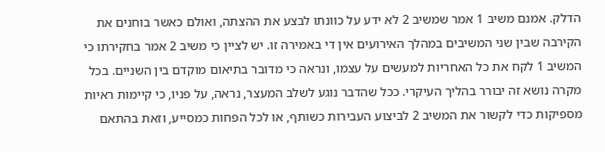הדלק. אמנם משיב 1 אמר שמשיב 2 לא ידע על כוונתו לבצע את ההצתה, ואולם כאשר בוחנים את הקירבה שבין שני המשיבים במהלך האירועים אין די באמירה זו. יש לציין כי משיב 2 אמר בחקירתו כי המשיב 1 לקח את כל האחריות למעשים על עצמו, ונראה כי מדובר בתיאום מוקדם בין השניים. בכל מקרה נושא זה יבורר בהליך העיקרי. ככל שהדבר נוגע לשלב המעצר, נראה, על פניו, כי קיימות ראיות מספיקות כדי לקשור את המשיב 2 לביצוע העבירות כשותף, או לכל הפחות כמסייע, וזאת בהתאם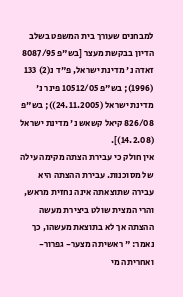למבחנים שעורך בית המשפט בשלב הדיון בבקשת מעצר [בש"פ 8087/95 זאדה נ' מדינת ישראל, פ"ד נ(2) 133 (1996); בש"פ 10512/05 פינר נ' מדינת ישראל (24.11.2005)); בש"פ 826/08 קיאל קשאש נ' מדינת ישראל (14.2.08)].
אין חולק כי עבירת הצתה מקימה עילה של מסוכנות. עבירת ההצתה היא עבירה שתוצאתה אינה נחזית מראש, והרי המצית שולט ביצירת מעשה ההצתה אך לא בתוצאת מעשהו, כך נאמר: " ראשיתה מצער- גפרור- ואחריתה מי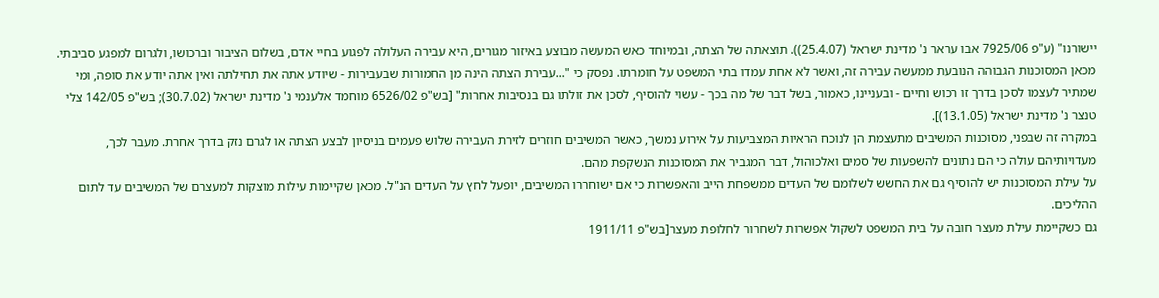יישורנו" (ע"פ 7925/06 אבו עראר נ' מדינת ישראל (25.4.07)). תוצאתה של הצתה, ובמיוחד כאש המעשה מבוצע באיזור מגורים, היא עבירה העלולה לפגוע בחיי אדם, בשלום הציבור וברכושו, ולגרום למפגע סביבתי. מכאן המסוכנות הגבוהה הנובעת ממעשה עבירה זה, ואשר לא אחת עמדו בתי המשפט על חומרתו. נפסק כי "...עבירת הצתה הינה מן החמורות שבעבירות - שיודע אתה את תחילתה ואין אתה יודע את סופה, ומי שמתיר לעצמו לסכן בדרך זו רכוש וחיים - ובעניינו, כאמור, בשל דבר של מה בכך - עשוי להוסיף, לסכן את זולתו גם בנסיבות אחרות" [בש"פ 6526/02 מוחמד אלענמי נ' מדינת ישראל (30.7.02); בש"פ 142/05 צלי טנצר נ' מדינת ישראל (13.1.05)].
במקרה זה שבפני, מסוכנות המשיבים מתעצמת הן לנוכח הראיות המצביעות על אירוע נמשך, כאשר המשיבים חוזרים לזירת העבירה שלוש פעמים בניסיון לבצע הצתה או לגרם נזק בדרך אחרת. מעבר לכך, מעדויותיהם עולה כי הם נתונים להשפעות של סמים ואלכוהול, דבר המגביר את המסוכנות הנשקפת מהם.
על עילת המסוכנות יש להוסיף גם את החשש לשלומם של העדים ממשפחת הייב והאפשרות כי אם ישוחררו המשיבים, יופעל לחץ על העדים הנ"ל. מכאן שקיימות עילות מוצקות למעצרם של המשיבים עד לתום ההליכים.
גם כשקיימת עילת מעצר חובה על בית המשפט לשקול אפשרות לשחרור לחלופת מעצר[בש"פ 1911/11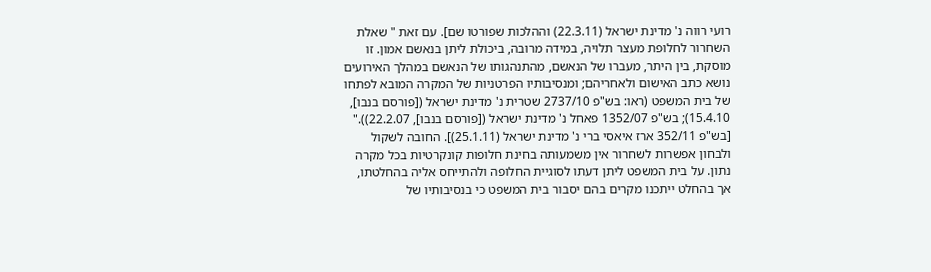רועי רווה נ' מדינת ישראל (22.3.11) וההלכות שפורטו שם]. עם זאת " שאלת השחרור לחלופת מעצר תלויה, במידה מרובה, ביכולת ליתן בנאשם אמון. זו מוסקת, בין היתר, מעברו של הנאשם, מהתנהגותו של הנאשם במהלך האירועים נושא כתב האישום ולאחריהם; ומנסיבותיו הפרטניות של המקרה המובא לפתחו של בית המשפט (ראו: בש"פ 2737/10 שטרית נ' מדינת ישראל ([פורסם בנבו], 15.4.10); בש"פ 1352/07 פאחל נ' מדינת ישראל ([פורסם בנבו], 22.2.07))." [בש"פ 352/11 ארז איאסי ברי נ' מדינת ישראל (25.1.11)]. החובה לשקול ולבחון אפשרות לשחרור אין משמעותה בחינת חלופות קונקרטיות בכל מקרה נתון. על בית המשפט ליתן דעתו לסוגיית החלופה ולהתייחס אליה בהחלטתו, אך בהחלט ייתכנו מקרים בהם יסבור בית המשפט כי בנסיבותיו של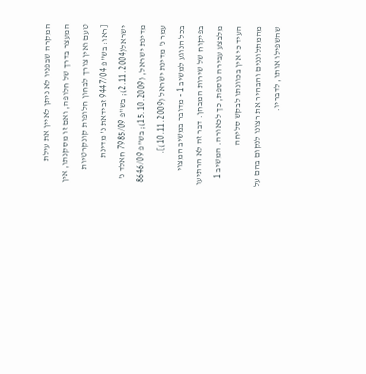המקרה שבפניו לא ניתן לאיין את עילת המעצר בדרך של חלופה, ואם זו מסקנתו, אין טעם ואין צורך לבחון חלופות קונקרטיות [ראו: בש"פ 9447/04 זבידאת נ' מדינת ישראל(2.11.2004); בש"פ 7985/09 חאלד נ' מדינת ישראל, (15.10.2009); בש"פ 8646/09 עמר נ' מדינת ישראל (10.11.2009)].
בכל הנוגע למשיב 1 - מדובר במשיב המצוי בפיקוח של שירות המבחן. דבר זה לא הרתיעו מלבצע עבירה נוספת, כך לכאורה. המשיב 1 העיד כי אין בכוונתו לבקש סליחה מהמתלוננים והבהיר את רצונו לנקום בהם על שהשפילו אותו, לדבריו.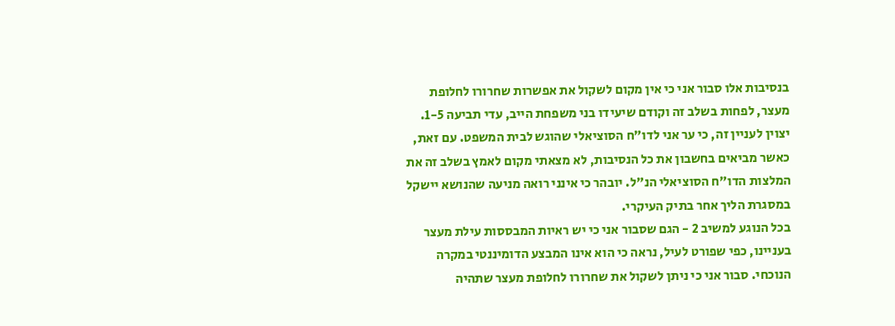בנסיבות אלו סבור אני כי אין מקום לשקול את אפשרות שחרורו לחלופת מעצר, לפחות בשלב זה וקודם שיעידו בני משפחת הייב, עדי תביעה 1-5.
יצוין לעניין זה, כי ער אני לדו"ח הסוציאלי שהוגש לבית המשפט. עם זאת, כאשר מביאים בחשבון את כל הנסיבות, לא מצאתי מקום לאמץ בשלב זה את המלצות הדו"ח הסוציאלי הנ"ל. יובהר כי אינני רואה מניעה שהנושא יישקל במסגרת הליך אחר בתיק העיקרי.
בכל הנוגע למשיב 2 - הגם שסבור אני כי יש ראיות המבססות עילת מעצר בעניינו, כפי שפורט לעיל, נראה כי הוא אינו המבצע הדומיננטי במקרה הנוכחי. סבור אני כי ניתן לשקול את שחרורו לחלופת מעצר שתהיה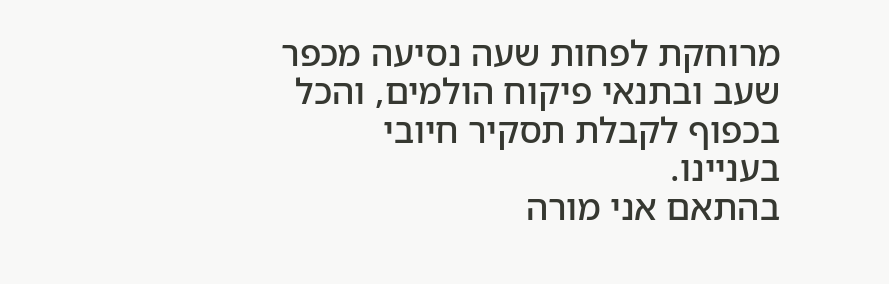מרוחקת לפחות שעה נסיעה מכפר שעב ובתנאי פיקוח הולמים, והכל בכפוף לקבלת תסקיר חיובי בעניינו.
בהתאם אני מורה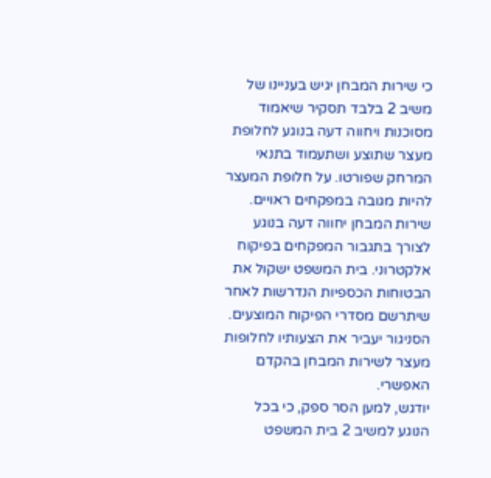כי שירות המבחן יגיש בעניינו של משיב 2 בלבד תסקיר שיאמוד מסוכנות ויחווה דעה בנוגע לחלופת מעצר שתוצע ושתעמוד בתנאי המרחק שפורטו. על חלופת המעצר להיות מגובה במפקחים ראויים. שירות המבחן יחווה דעה בנוגע לצורך בתגבור המפקחים בפיקוח אלקטרוני. בית המשפט ישקול את הבטוחות הכספיות הנדרשות לאחר שיתרשם מסדרי הפיקוח המוצעים.
הסניגור יעביר את הצעותיו לחלופות מעצר לשירות המבחן בהקדם האפשרי.
יודגש, למען הסר ספק, כי בכל הנוגע למשיב 2 בית המשפט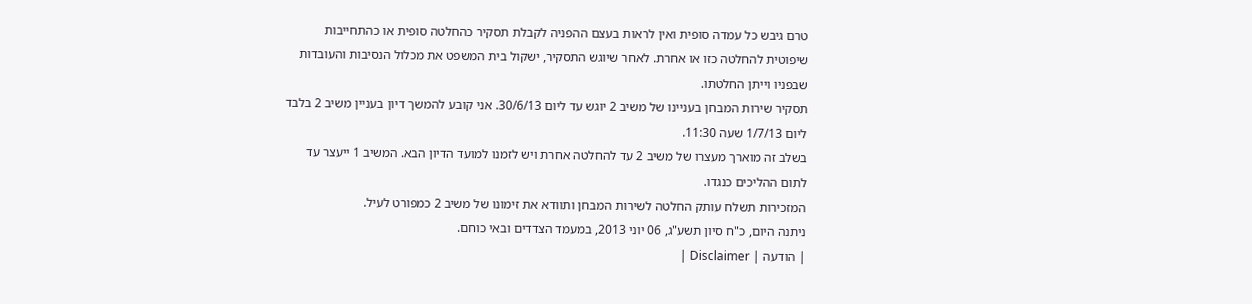טרם גיבש כל עמדה סופית ואין לראות בעצם ההפניה לקבלת תסקיר כהחלטה סופית או כהתחייבות שיפוטית להחלטה כזו או אחרת. לאחר שיוגש התסקיר, ישקול בית המשפט את מכלול הנסיבות והעובדות שבפניו וייתן החלטתו.
תסקיר שירות המבחן בעניינו של משיב 2 יוגש עד ליום 30/6/13. אני קובע להמשך דיון בעניין משיב 2 בלבד ליום 1/7/13 שעה 11:30.
בשלב זה מוארך מעצרו של משיב 2 עד להחלטה אחרת ויש לזמנו למועד הדיון הבא. המשיב 1 ייעצר עד לתום ההליכים כנגדו.
המזכירות תשלח עותק החלטה לשירות המבחן ותוודא את זימונו של משיב 2 כמפורט לעיל.
ניתנה היום, כ"ח סיון תשע"ג, 06 יוני 2013, במעמד הצדדים ובאי כוחם.
| הודעה | Disclaimer |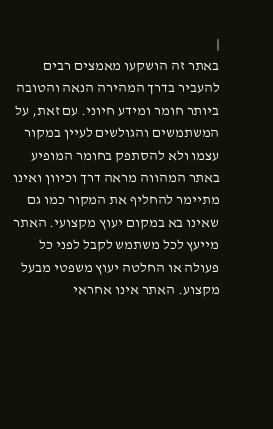|
באתר זה הושקעו מאמצים רבים להעביר בדרך המהירה הנאה והטובה ביותר חומר ומידע חיוני. עם זאת, על המשתמשים והגולשים לעיין במקור עצמו ולא להסתפק בחומר המופיע באתר המהווה מראה דרך וכיוון ואינו מתיימר להחליף את המקור כמו גם שאינו בא במקום יעוץ מקצועי. האתר מייעץ לכל משתמש לקבל לפני כל פעולה או החלטה יעוץ משפטי מבעל מקצוע. האתר אינו אחראי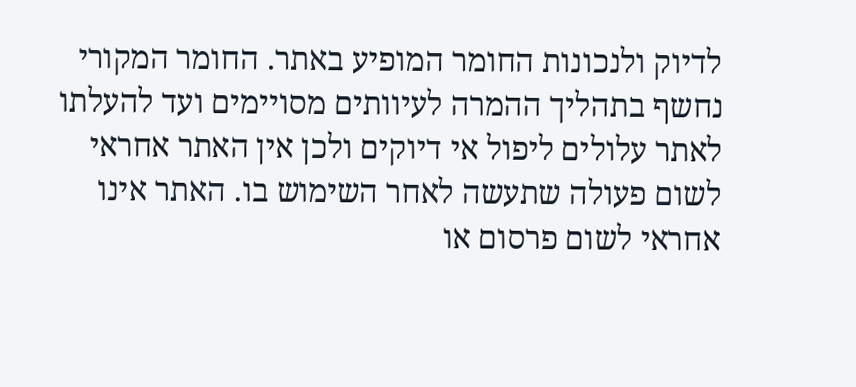לדיוק ולנכונות החומר המופיע באתר. החומר המקורי נחשף בתהליך ההמרה לעיוותים מסויימים ועד להעלתו לאתר עלולים ליפול אי דיוקים ולכן אין האתר אחראי לשום פעולה שתעשה לאחר השימוש בו. האתר אינו אחראי לשום פרסום או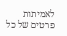לאמיתות פרטים של כל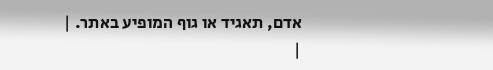אדם, תאגיד או גוף המופיע באתר. |
|